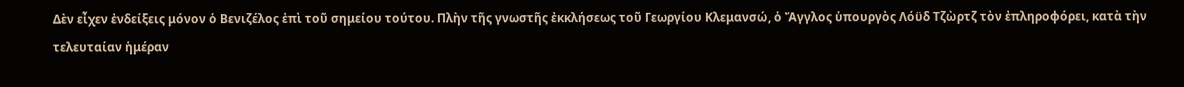Δὲν εἶχεν ἐνδείξεις μόνον ὁ Βενιζέλος ἐπὶ τοῦ σημείου τούτου. Πλὴν τῆς γνωστῆς ἐκκλήσεως τοῦ Γεωργίου Κλεμανσώ, ὁ Ἄγγλος ὑπουργὸς Λόϋδ Τζὼρτζ τὸν ἐπληροφόρει, κατὰ τὴν τελευταίαν ἡμέραν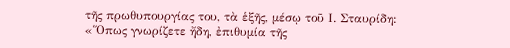τῆς πρωθυπουργίας του, τὰ ἑξῆς, μέσῳ τοῦ Ι. Σταυρίδη:
«Ὅπως γνωρίζετε ἤδη, ἐπιθυμία τῆς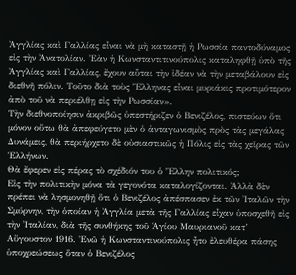Ἀγγλίας καὶ Γαλλίας εἶναι νὰ μὴ καταστῇ ἡ Ρωσσία παντοδύναμος εἰς τὴν Ἀνατολίαν. Ἐὰν ἡ Κωνσταντιτινούπολις καταληφθῇ ὑπὸ τῆς Ἀγγλίας καὶ Γαλλίας, ἔχουν αὗται τὴν ἰδέαν νὰ τὴν μεταβάλουν εἰς διεθνῆ πόλιν. Τοῦτο διὰ τοὺς Ἕλληνας εἶναι μυριάκις προτιμότερον ἀπὸ τοῦ νὰ περιέλθῃ εἰς τὴν Ρωσσίαν».
Τὴν διεθνοποίησιν ἀκριβῶς ὑπεστήριζεν ὁ Βενιζέλος, πιστεύων ὅτι μόνον οὕτω θὰ ἀπεφεύγετο μὲν ὁ ἀνταγωνισμὸς πρὸς τὰς μεγάλας Δυνάμεις, θὰ περιήρχετο δὲ οὐσιαστικῶς ἡ Πόλις εἰς τὰς χεῖρας τῶν Ἑλλήνων.
Θὰ ἔφερεν εἰς πέρας τὸ σχέδιόν του ὁ Ἕλλην πολιτικός;
Εἰς τὴν πολιτικὴν μόνα τὰ γεγονότα καταλογίζονται. Ἀλλὰ δὲν πρέπει νὰ λησμονηθῇ ὅτι ὁ Βενιζέλος ἀπέσπασεν ἐκ τῶν Ἰταλῶν τὴν Σμύρνην, τὴν ὁποίαν ἡ Ἀγγλία μετὰ τῆς Γαλλίας εἶχαν ὑποσχεθῆ εἰς τὴν Ἰταλίαν, διὰ τῆς συνθήκης τοῦ Ἁγίου Μαυριανοῦ κατ’ Αὔγουστον 1916. Ἐνῶ ἡ Κωνσταντινούπολις ἦτο ἐλευθέρα πάσης ὑποχρεώσεως ὅταν ὁ Βενιζέλος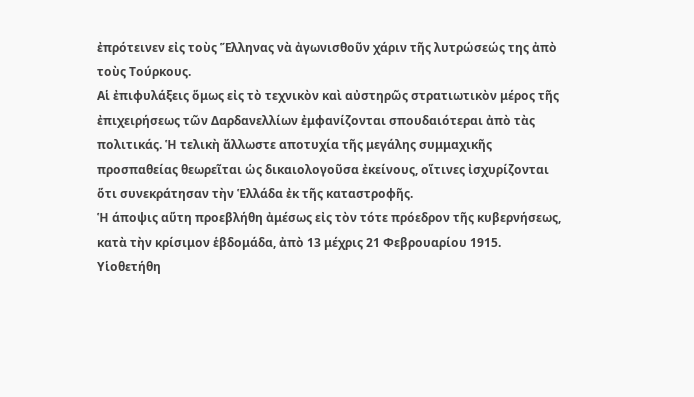ἐπρότεινεν εἰς τοὺς Ἕλληνας νὰ ἀγωνισθοῦν χάριν τῆς λυτρώσεώς της ἀπὸ τοὺς Τούρκους.
Αἱ ἐπιφυλάξεις ὅμως εἰς τὸ τεχνικὸν καὶ αὐστηρῶς στρατιωτικὸν μέρος τῆς ἐπιχειρήσεως τῶν Δαρδανελλίων ἐμφανίζονται σπουδαιότεραι ἀπὸ τὰς πολιτικάς. Ἡ τελικὴ ἄλλωστε αποτυχία τῆς μεγάλης συμμαχικῆς προσπαθείας θεωρεῖται ὡς δικαιολογοῦσα ἐκείνους, οἵτινες ἰσχυρίζονται ὅτι συνεκράτησαν τὴν Ἑλλάδα ἐκ τῆς καταστροφῆς.
Ἡ άποψις αὕτη προεβλήθη ἀμέσως εἰς τὸν τότε πρόεδρον τῆς κυβερνήσεως, κατὰ τὴν κρίσιμον ἑβδομάδα, ἀπὸ 13 μέχρις 21 Φεβρουαρίου 1915. Υἱοθετήθη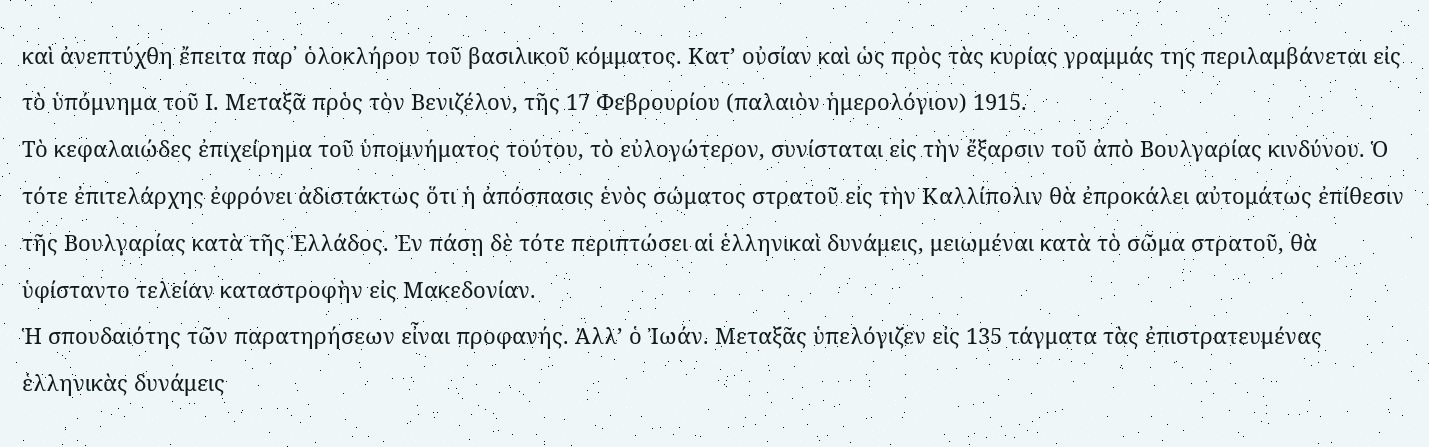καὶ ἀνεπτύχθη ἔπειτα παρ᾽ ὁλοκλήρου τοῦ βασιλικοῦ κόμματος. Κατ’ οὐσίαν καὶ ὡς πρὸς τὰς κυρίας γραμμάς της περιλαμβάνεται εἰς τὸ ὑπόμνημα τοῦ Ι. Μεταξᾶ πρὸς τὸν Βενιζέλον, τῆς 17 Φεβρουρίου (παλαιὸν ἡμερολόγιον) 1915.
Τὸ κεφαλαιώδες ἐπιχείρημα τοῦ ὑπομνήματος τούτου, τὸ εὐλογώτερον, συνίσταται εἰς τὴν ἔξαρσιν τοῦ ἀπὸ Βουλγαρίας κινδύνου. Ὁ τότε ἐπιτελάρχης ἐφρόνει ἀδιστάκτως ὅτι ἡ ἀπόσπασις ἑνὸς σώματος στρατοῦ εἰς τὴν Καλλίπολιν θὰ ἐπροκάλει αὐτομάτως ἐπίθεσιν τῆς Βουλγαρίας κατὰ τῆς Ἑλλάδος. Ἐν πάσῃ δὲ τότε περιπτώσει αἱ ἑλληνικαὶ δυνάμεις, μειωμέναι κατὰ τὸ σῶμα στρατοῦ, θὰ ὑφίσταντο τελείαν καταστροφὴν εἰς Μακεδονίαν.
Ἡ σπουδαιότης τῶν παρατηρήσεων εἶναι προφανής. Ἀλλ’ ὁ Ἰωάν. Μεταξᾶς ὑπελόγιζεν εἰς 135 τάγματα τὰς ἐπιστρατευμένας ἑλληνικὰς δυνάμεις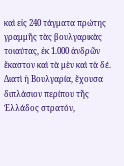καὶ εἰς 240 τάγματα πρώτης γραμμῆς τὰς βουλγαρικὰς τοιαύτας, ἐκ 1.000 ἀνδρῶν ἕκαστον καὶ τὰ μὲν καὶ τὰ δέ. Διατὶ ἡ Βουλγαρία, ἔχουσα διπλάσιον περίπου τῆς Ἑλλάδος στρατόν,